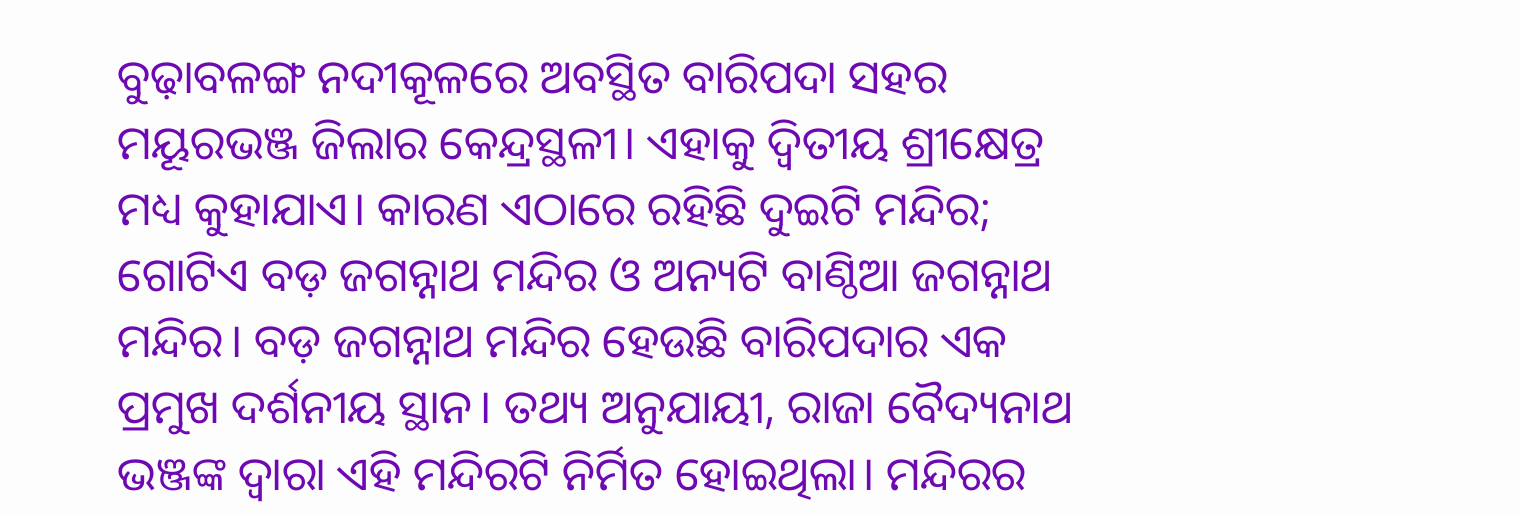ବୁଢ଼ାବଳଙ୍ଗ ନଦୀକୂଳରେ ଅବସ୍ଥିତ ବାରିପଦା ସହର ମୟୂରଭଞ୍ଜ ଜିଲାର କେନ୍ଦ୍ରସ୍ଥଳୀ। ଏହାକୁ ଦ୍ୱିତୀୟ ଶ୍ରୀକ୍ଷେତ୍ର ମଧ୍ୟ କୁହାଯାଏ। କାରଣ ଏଠାରେ ରହିଛି ଦୁଇଟି ମନ୍ଦିର; ଗୋଟିଏ ବଡ଼ ଜଗନ୍ନାଥ ମନ୍ଦିର ଓ ଅନ୍ୟଟି ବାଣ୍ଠିଆ ଜଗନ୍ନାଥ ମନ୍ଦିର। ବଡ଼ ଜଗନ୍ନାଥ ମନ୍ଦିର ହେଉଛି ବାରିପଦାର ଏକ ପ୍ରମୁଖ ଦର୍ଶନୀୟ ସ୍ଥାନ। ତଥ୍ୟ ଅନୁଯାୟୀ, ରାଜା ବୈଦ୍ୟନାଥ ଭଞ୍ଜଙ୍କ ଦ୍ୱାରା ଏହି ମନ୍ଦିରଟି ନିର୍ମିତ ହୋଇଥିଲା। ମନ୍ଦିରର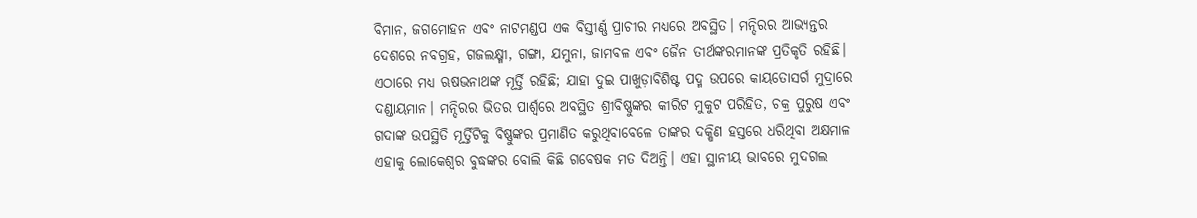ବିମାନ, ଜଗମୋହନ ଏବଂ ନାଟମଣ୍ଡପ ଏକ ବିସ୍ତୀର୍ଣ୍ଣ ପ୍ରାଚୀର ମଧ୍ୟରେ ଅବସ୍ଥିତ। ମନ୍ଦିରର ଆଭ୍ୟନ୍ତର ଦେଶରେ ନବଗ୍ରହ, ଗଜଲକ୍ଷ୍ମୀ, ଗଙ୍ଗା, ଯମୁନା, ଜାମବଳ ଏବଂ ଜୈନ ତୀର୍ଥଙ୍କରମାନଙ୍କ ପ୍ରତିକୃତି ରହିଛି। ଏଠାରେ ମଧ୍ୟ ଋଷଭନାଥଙ୍କ ମୂର୍ତ୍ତି ରହିଛି; ଯାହା ଦୁଇ ପାଖୁଡ଼ାବିଶିଷ୍ଟ ପଦ୍ମ ଉପରେ କାୟତୋସର୍ଗ ମୁଦ୍ରାରେ ଦଣ୍ଡାୟମାନ। ମନ୍ଦିରର ଭିତର ପାର୍ଶ୍ୱରେ ଅବସ୍ଥିତ ଶ୍ରୀବିଷ୍ଣୁଙ୍କର କୀରିଟ ମୁକୁଟ ପରିହିତ, ଚକ୍ର ପୁରୁଷ ଏବଂ ଗଦାଙ୍କ ଉପସ୍ଥିତି ମୂର୍ତ୍ତିଟିକୁ ବିଷ୍ଣୁଙ୍କର ପ୍ରମାଣିତ କରୁଥିବାବେଳେ ତାଙ୍କର ଦକ୍ଷିଣ ହସ୍ତରେ ଧରିଥିବା ଅକ୍ଷମାଳ ଏହାକୁ ଲୋକେଶ୍ୱର ବୁଦ୍ଧଙ୍କର ବୋଲି କିଛି ଗବେଷକ ମତ ଦିଅନ୍ତି। ଏହା ସ୍ଥାନୀୟ ଭାବରେ ମୁଦଗଲ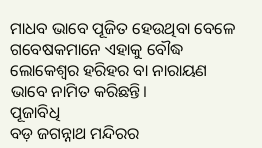ମାଧବ ଭାବେ ପୂଜିତ ହେଉଥିବା ବେଳେ ଗବେଷକମାନେ ଏହାକୁ ବୌଦ୍ଧ ଲୋକେଶ୍ୱର ହରିହର ବା ନାରାୟଣ ଭାବେ ନାମିତ କରିଛନ୍ତି।
ପୂଜାବିଧି
ବଡ଼ ଜଗନ୍ନାଥ ମନ୍ଦିରର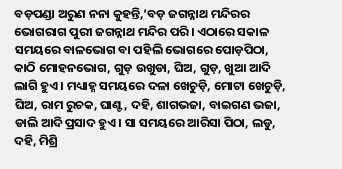ବଡ଼ପଣ୍ଡା ଅରୁଣ ନନା କୁହନ୍ତି,‘ବଡ଼ ଜଗନ୍ନାଥ ମନ୍ଦିରର ଭୋଗରାଗ ପୁରୀ ଜଗନ୍ନାଥ ମନ୍ଦିର ପରି। ଏଠାରେ ସକାଳ ସମୟରେ ବାଳଭୋଗ ବା ପହିଲି ଭୋଗରେ ପୋଡ଼ପିଠା, କାଠି ମୋହନଭୋଗ, ଗୁଡ଼ ଉଖୁଡା, ଘିଅ, ଗୁଡ଼, ଖୁଆ ଆଦି ଲାଗି ହୁଏ। ମଧ୍ୟାହ୍ନ ସମୟରେ ଦଳା ଖେଚୁଡ଼ି, ମୋଟା ଖେଚୁଡ଼ି, ଘିଅ, ରାମ ରୁଚକ, ଘାଣ୍ଟ, ଦହି, ଶାଗଭଜା, ବାଇଗଣ ଭଜା, ଡାଲି ଆଦି ପ୍ରସାଦ ହୁଏ। ସା ସମୟରେ ଆରିସା ପିଠା, ଲଡୁ, ଦହି, ମିଶ୍ରି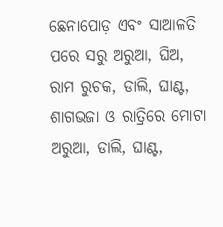ଛେନାପୋଡ଼ ଏବଂ ସାଆଳତି ପରେ ସରୁ ଅରୁଆ, ଘିଅ, ରାମ ରୁଚକ, ଡାଲି, ଘାଣ୍ଟ, ଶାଗଭଜା ଓ ରାତ୍ରିରେ ମୋଟା ଅରୁଆ, ଡାଲି, ଘାଣ୍ଟ,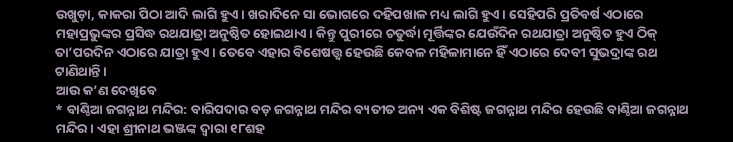ଉଖୁଡ଼ା, କାକରା ପିଠା ଆଦି ଲାଗି ହୁଏ। ଖରାଦିନେ ସା ଭୋଗରେ ଦହିପଖାଳ ମଧ୍ୟ ଲାଗି ହୁଏ। ସେହିପରି ପ୍ରତିବର୍ଷ ଏଠାରେ ମହାପ୍ରଭୁଙ୍କର ପ୍ରସିଦ୍ଧ ରଥଯାତ୍ରା ଅନୁଷ୍ଠିତ ହୋଇଥାଏ। କିନ୍ତୁ ପୁରୀରେ ଚତୁର୍ଦ୍ଧା ମୂର୍ତ୍ତିଙ୍କର ଯେଉଁଦିନ ରଥଯାତ୍ରା ଅନୁଷ୍ଠିତ ହୁଏ ଠିକ୍ ତା’ପରଦିନ ଏଠାରେ ଯାତ୍ରା ହୁଏ। ତେବେ ଏହାର ବିଶେଷତ୍ତ୍ୱ ହେଉଛି କେବଳ ମହିଳାମାନେ ହିଁ ଏଠାରେ ଦେବୀ ସୁଭଦ୍ରାଙ୍କ ରଥ ଟାଣିଥାନ୍ତି।
ଆଉ କ’ଣ ଦେଖିବେ
* ବାଣ୍ଠିଆ ଜଗନ୍ନାଥ ମନ୍ଦିର: ବାରିପଦାର ବଡ଼ ଜଗନ୍ନାଥ ମନ୍ଦିର ବ୍ୟତୀତ ଅନ୍ୟ ଏକ ବିଶିଷ୍ଟ ଜଗନ୍ନାଥ ମନ୍ଦିର ହେଉଛି ବାଣ୍ଠିଆ ଜଗନ୍ନାଥ ମନ୍ଦିର। ଏହା ଶ୍ରୀନାଥ ଭଞ୍ଜଙ୍କ ଦ୍ୱାରା ୧୮ଶହ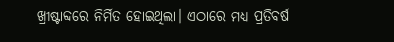ଖ୍ରୀଷ୍ଟାବ୍ଦରେ ନିର୍ମିତ ହୋଇଥିଲା। ଏଠାରେ ମଧ୍ୟ ପ୍ରତିବର୍ଷ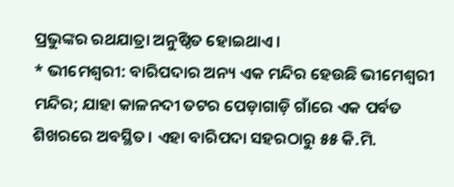ପ୍ରଭୁଙ୍କର ରଥଯାତ୍ରା ଅନୁଷ୍ଠିତ ହୋଇଥାଏ।
* ଭୀମେଶ୍ୱରୀ: ବାରିପଦାର ଅନ୍ୟ ଏକ ମନ୍ଦିର ହେଉଛି ଭୀମେଶ୍ୱରୀ ମନ୍ଦିର; ଯାହା କାଳନଦୀ ତଟର ପେଡ଼ାଗାଡ଼ି ଗାଁରେ ଏକ ପର୍ବତ ଶିଖରରେ ଅବସ୍ଥିତ। ଏହା ବାରିପଦା ସହରଠାରୁ ୫୫ କି.ମି.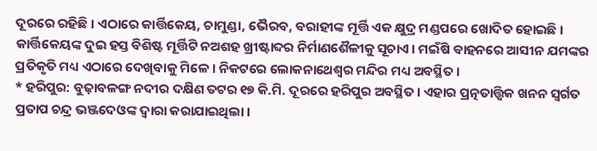ଦୂରରେ ରହିଛି। ଏଠାରେ କାର୍ତ୍ତିକେୟ, ଚାମୁଣ୍ଡା, ଭୈରବ, ବରାହୀଙ୍କ ମୂର୍ତ୍ତି ଏକ କ୍ଷୁଦ୍ର ମଣ୍ଡପରେ ଖୋଦିତ ହୋଇଛି। କାର୍ତ୍ତିକେୟଙ୍କ ଦୁଇ ହସ୍ତ ବିଶିଷ୍ଟ ମୂର୍ତ୍ତିଟି ନଅଶହ ଖ୍ରୀଷ୍ଟାବ୍ଦର ନିର୍ମାଣଶୈଳୀକୁ ସୂଚାଏ। ମଇଁଷି ବାହନରେ ଆସୀନ ଯମଙ୍କର ପ୍ରତିକୃତି ମଧ୍ୟ ଏଠାରେ ଦେଖିବାକୁ ମିଳେ। ନିକଟରେ ଲୋକନାଥେଶ୍ୱର ମନ୍ଦିର ମଧ୍ୟ ଅବସ୍ଥିତ।
* ହରିପୁର: ବୁଢ଼ାବଳଙ୍ଗ ନଦୀର ଦକ୍ଷିଣ ତଟର ୧୭ କି.ମି. ଦୂରରେ ହରିପୁର ଅବସ୍ଥିତ। ଏହାର ପ୍ରତ୍ନତାତ୍ତ୍ୱିକ ଖନନ ସ୍ବର୍ଗତ ପ୍ରତାପ ଚନ୍ଦ୍ର ଭଞ୍ଜଦେଓଙ୍କ ଦ୍ୱାରା କରାଯାଇଥିଲା।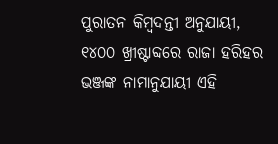ପୁରାତନ କିମ୍ବଦନ୍ତୀ ଅନୁଯାୟୀ, ୧୪୦୦ ଖ୍ରୀଷ୍ଟାବ୍ଦରେ ରାଜା ହରିହର ଭଞ୍ଜଙ୍କ ନାମାନୁଯାୟୀ ଏହି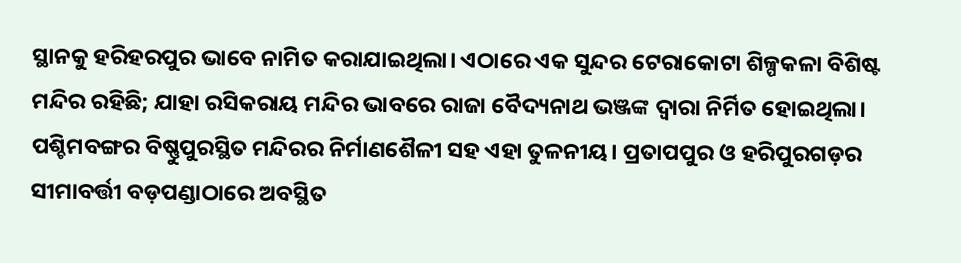ସ୍ଥାନକୁ ହରିହରପୁର ଭାବେ ନାମିତ କରାଯାଇଥିଲା। ଏଠାରେ ଏକ ସୁନ୍ଦର ଟେରାକୋଟା ଶିଳ୍ପକଳା ବିଶିଷ୍ଟ ମନ୍ଦିର ରହିଛି; ଯାହା ରସିକରାୟ ମନ୍ଦିର ଭାବରେ ରାଜା ବୈଦ୍ୟନାଥ ଭଞ୍ଜଙ୍କ ଦ୍ୱାରା ନିର୍ମିତ ହୋଇଥିଲା। ପଶ୍ଚିମବଙ୍ଗର ବିଷ୍ଣୁପୁରସ୍ଥିତ ମନ୍ଦିରର ନିର୍ମାଣଶୈଳୀ ସହ ଏହା ତୁଳନୀୟ। ପ୍ରତାପପୁର ଓ ହରିପୁରଗଡ଼ର ସୀମାବର୍ତ୍ତୀ ବଡ଼ପଣ୍ଡାଠାରେ ଅବସ୍ଥିତ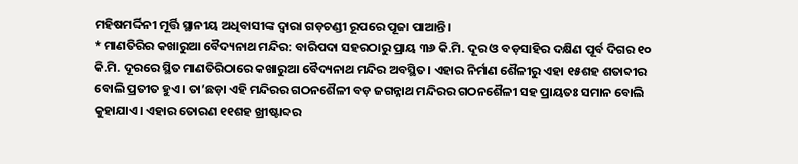ମହିଷମର୍ଦ୍ଦିନୀ ମୂର୍ତ୍ତି ସ୍ଥାନୀୟ ଅଧିବାସୀଙ୍କ ଦ୍ୱାରା ଗଡ଼ଚଣ୍ଡୀ ରୂପରେ ପୂଜା ପାଆନ୍ତି।
* ମାଣତିରିର କଖାରୁଆ ବୈଦ୍ୟନାଥ ମନ୍ଦିର: ବାରିପଦା ସହରଠାରୁ ପ୍ରାୟ ୩୬ କି.ମି. ଦୂର ଓ ବଡ଼ସାହିର ଦକ୍ଷିଣ ପୂର୍ବ ଦିଗର ୧୦ କି.ମି. ଦୂରରେ ସ୍ଥିତ ମାଣତିରିଠାରେ କଖାରୁଆ ବୈଦ୍ୟନାଥ ମନ୍ଦିର ଅବସ୍ଥିତ। ଏହାର ନିର୍ମାଣ ଶୈଳୀରୁ ଏହା ୧୫ଶହ ଶତାବ୍ଦୀର ବୋଲି ପ୍ରତୀତ ହୁଏ। ତା’ଛଡ଼ା ଏହି ମନ୍ଦିରର ଗଠନଶୈଳୀ ବଡ଼ ଜଗନ୍ନାଥ ମନ୍ଦିରର ଗଠନଶୈଳୀ ସହ ପ୍ରାୟତଃ ସମାନ ବୋଲି କୁହାଯାଏ। ଏହାର ତୋରଣ ୧୧ଶହ ଖ୍ରୀଷ୍ଟାବ୍ଦର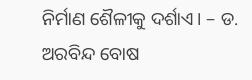ନିର୍ମାଣ ଶୈଳୀକୁ ଦର୍ଶାଏ। – ଡ. ଅରବିନ୍ଦ ବୋଷ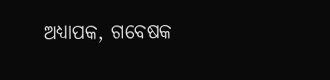ଅଧ୍ୟାପକ, ଗବେଷକ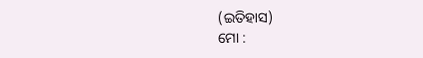(ଇତିହାସ)
ମୋ :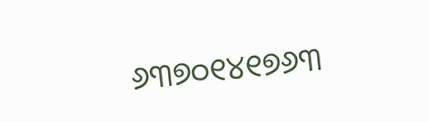୬୩୭୦୧୪୧୭୬୩